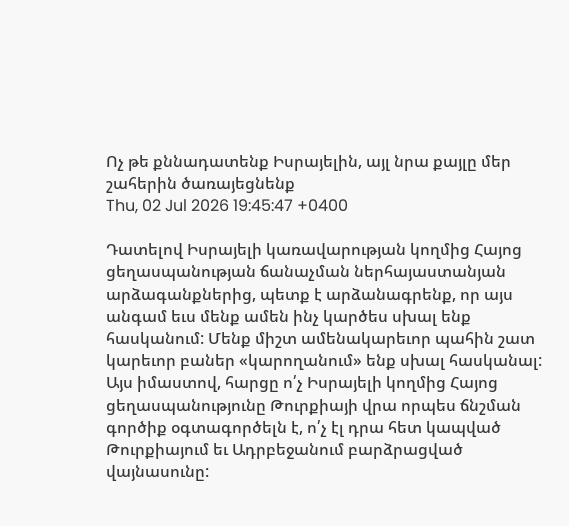Ոչ թե քննադատենք Իսրայելին, այլ նրա քայլը մեր շահերին ծառայեցնենք
Thu, 02 Jul 2026 19:45:47 +0400

Դատելով Իսրայելի կառավարության կողմից Հայոց ցեղասպանության ճանաչման ներհայաստանյան արձագանքներից, պետք է արձանագրենք, որ այս անգամ եւս մենք ամեն ինչ կարծես սխալ ենք հասկանում: Մենք միշտ ամենակարեւոր պահին շատ կարեւոր բաներ «կարողանում» ենք սխալ հասկանալ:
Այս իմաստով, հարցը ո՛չ Իսրայելի կողմից Հայոց ցեղասպանությունը Թուրքիայի վրա որպես ճնշման գործիք օգտագործելն է, ո՛չ էլ դրա հետ կապված Թուրքիայում եւ Ադրբեջանում բարձրացված վայնասունը: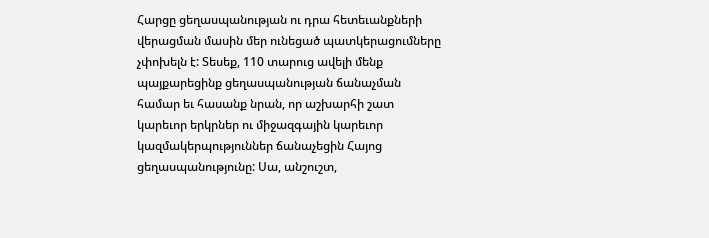Հարցը ցեղասպանության ու դրա հետեւանքների վերացման մասին մեր ունեցած պատկերացումները չփոխելն է: Տեսեք, 110 տարուց ավելի մենք պայքարեցինք ցեղասպանության ճանաչման համար եւ հասանք նրան, որ աշխարհի շատ կարեւոր երկրներ ու միջազգային կարեւոր կազմակերպություններ ճանաչեցին Հայոց ցեղասպանությունը: Սա, անշուշտ,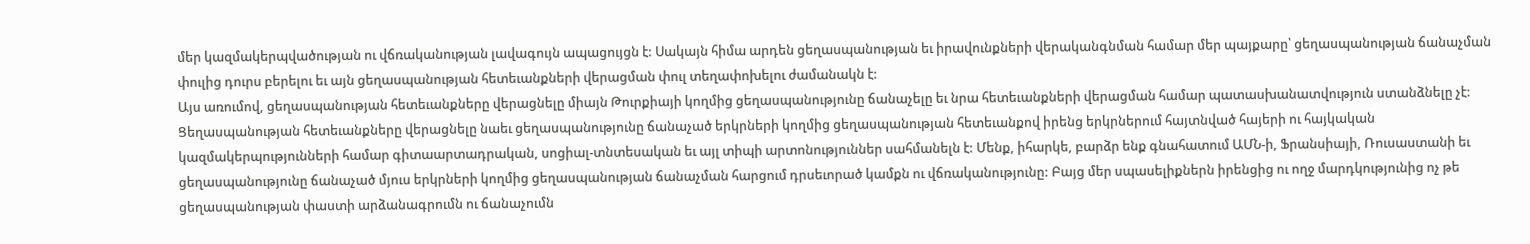մեր կազմակերպվածության ու վճռականության լավագույն ապացույցն է: Սակայն հիմա արդեն ցեղասպանության եւ իրավունքների վերականգնման համար մեր պայքարը՝ ցեղասպանության ճանաչման փուլից դուրս բերելու եւ այն ցեղասպանության հետեւանքների վերացման փուլ տեղափոխելու ժամանակն է:
Այս առումով, ցեղասպանության հետեւանքները վերացնելը միայն Թուրքիայի կողմից ցեղասպանությունը ճանաչելը եւ նրա հետեւանքների վերացման համար պատասխանատվություն ստանձնելը չէ: Ցեղասպանության հետեւանքները վերացնելը նաեւ ցեղասպանությունը ճանաչած երկրների կողմից ցեղասպանության հետեւանքով իրենց երկրներում հայտնված հայերի ու հայկական կազմակերպությունների համար գիտաարտադրական, սոցիալ-տնտեսական եւ այլ տիպի արտոնություններ սահմանելն է: Մենք, իհարկե, բարձր ենք գնահատում ԱՄՆ-ի, Ֆրանսիայի, Ռուսաստանի եւ ցեղասպանությունը ճանաչած մյուս երկրների կողմից ցեղասպանության ճանաչման հարցում դրսեւորած կամքն ու վճռականությունը: Բայց մեր սպասելիքներն իրենցից ու ողջ մարդկությունից ոչ թե ցեղասպանության փաստի արձանագրումն ու ճանաչումն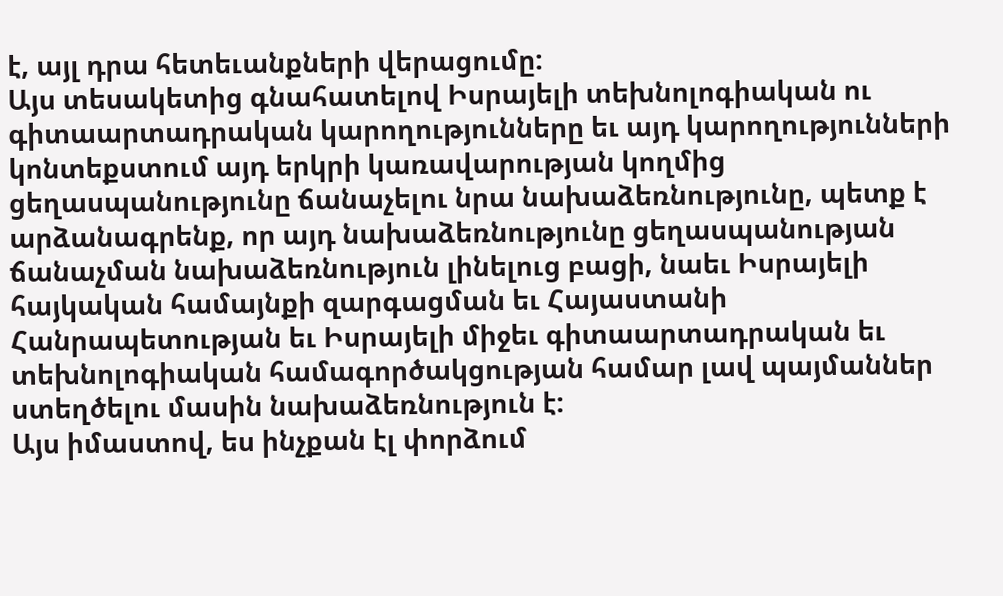է, այլ դրա հետեւանքների վերացումը:
Այս տեսակետից գնահատելով Իսրայելի տեխնոլոգիական ու գիտաարտադրական կարողությունները եւ այդ կարողությունների կոնտեքստում այդ երկրի կառավարության կողմից ցեղասպանությունը ճանաչելու նրա նախաձեռնությունը, պետք է արձանագրենք, որ այդ նախաձեռնությունը ցեղասպանության ճանաչման նախաձեռնություն լինելուց բացի, նաեւ Իսրայելի հայկական համայնքի զարգացման եւ Հայաստանի Հանրապետության եւ Իսրայելի միջեւ գիտաարտադրական եւ տեխնոլոգիական համագործակցության համար լավ պայմաններ ստեղծելու մասին նախաձեռնություն է:
Այս իմաստով, ես ինչքան էլ փորձում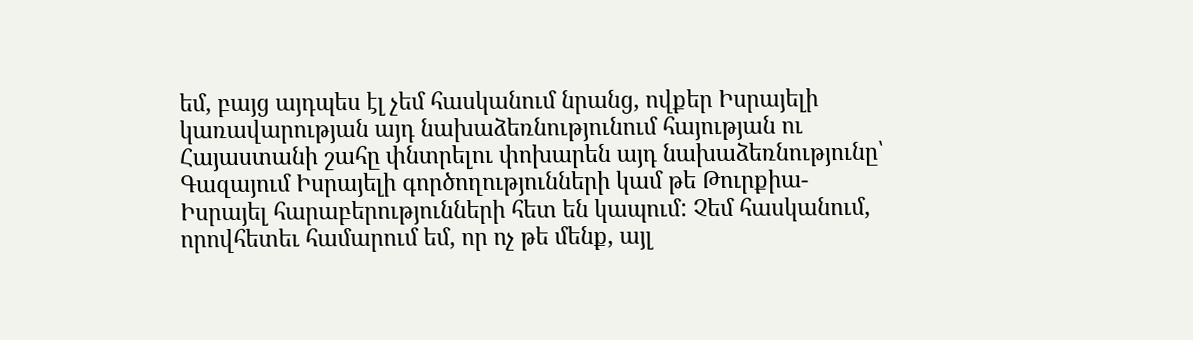եմ, բայց այդպես էլ չեմ հասկանում նրանց, ովքեր Իսրայելի կառավարության այդ նախաձեռնությունում հայության ու Հայաստանի շահը փնտրելու փոխարեն այդ նախաձեռնությունը՝ Գազայում Իսրայելի գործողությունների կամ թե Թուրքիա-Իսրայել հարաբերությունների հետ են կապում: Չեմ հասկանում, որովհետեւ համարում եմ, որ ոչ թե մենք, այլ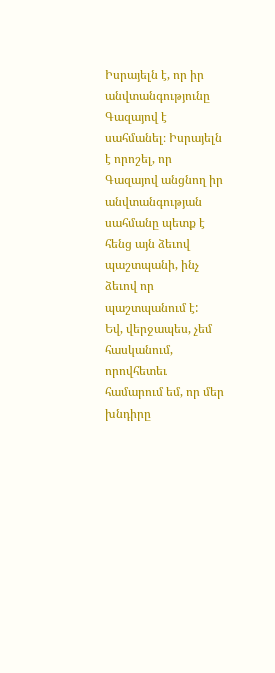Իսրայելն է, որ իր անվտանգությունը Գազայով է սահմանել։ Իսրայելն է որոշել, որ Գազայով անցնող իր անվտանգության սահմանը պետք է հենց այն ձեւով պաշտպանի, ինչ ձեւով որ պաշտպանում է:
Եվ, վերջապես, չեմ հասկանում, որովհետեւ համարում եմ, որ մեր խնդիրը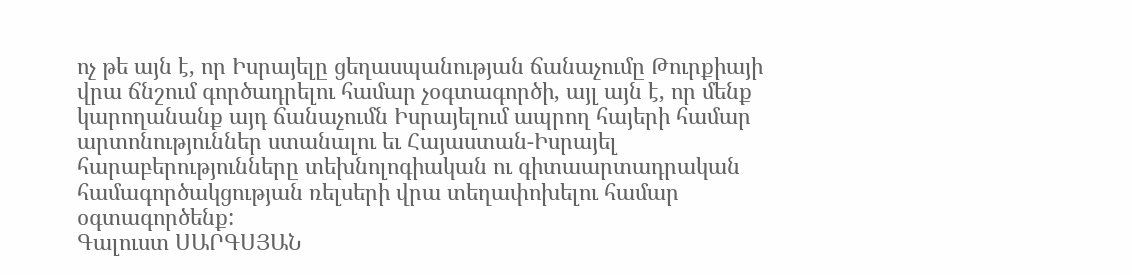ոչ թե այն է, որ Իսրայելը ցեղասպանության ճանաչումը Թուրքիայի վրա ճնշում գործադրելու համար չօգտագործի, այլ այն է, որ մենք կարողանանք այդ ճանաչումն Իսրայելում ապրող հայերի համար արտոնություններ ստանալու եւ Հայաստան-Իսրայել հարաբերությունները տեխնոլոգիական ու գիտաարտադրական համագործակցության ռելսերի վրա տեղափոխելու համար օգտագործենք:
Գալուստ ՍԱՐԳՍՅԱՆ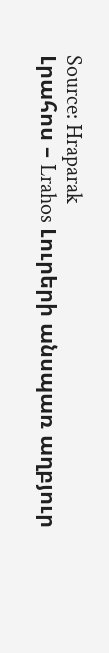Source: Hraparak
Լրահոս – Lrahos Լուրերի անսպառ աղբյուր